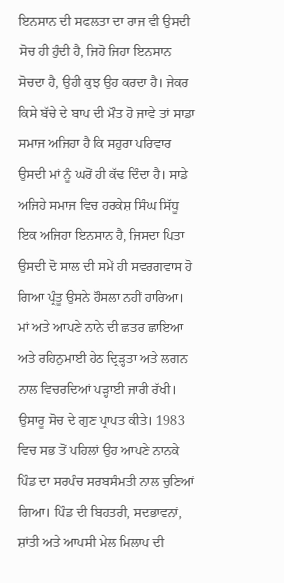ਇਨਸਾਨ ਦੀ ਸਫਲਤਾ ਦਾ ਰਾਜ ਵੀ ਉਸਦੀ ਸੋਚ ਹੀ ਹੁੰਦੀ ਹੈ, ਜਿਹੋ ਜਿਹਾ ਇਨਸਾਨ ਸੋਚਦਾ ਹੈ, ਉਹੀ ਕੁਝ ਉਹ ਕਰਦਾ ਹੈ। ਜੇਕਰ ਕਿਸੇ ਬੱਚੇ ਦੇ ਬਾਪ ਦੀ ਮੌਤ ਹੋ ਜਾਵੇ ਤਾਂ ਸਾਡਾ ਸਮਾਜ ਅਜਿਹਾ ਹੈ ਕਿ ਸਹੁਰਾ ਪਰਿਵਾਰ ਉਸਦੀ ਮਾਂ ਨੂੰ ਘਰੋਂ ਹੀ ਕੱਢ ਦਿੰਦਾ ਹੈ। ਸਾਡੇ ਅਜਿਹੇ ਸਮਾਜ ਵਿਚ ਹਰਕੇਸ਼ ਸਿੰਘ ਸਿੱਧੂ ਇਕ ਅਜਿਹਾ ਇਨਸਾਨ ਹੈ, ਜਿਸਦਾ ਪਿਤਾ ਉਸਦੀ ਦੋ ਸਾਲ ਦੀ ਸਮੇਂ ਹੀ ਸਵਰਗਵਾਸ ਹੋ ਗਿਆ ਪ੍ਰੰਤੂ ਉਸਨੇ ਹੌਸਲਾ ਨਹੀਂ ਹਾਰਿਆ। ਮਾਂ ਅਤੇ ਆਪਣੇ ਨਾਨੇ ਦੀ ਛਤਰ ਛਾਇਆ ਅਤੇ ਰਹਿਨੁਮਾਈ ਹੇਠ ਦ੍ਰਿੜ੍ਹਤਾ ਅਤੇ ਲਗਨ ਨਾਲ ਵਿਚਰਦਿਆਂ ਪੜ੍ਹਾਈ ਜਾਰੀ ਰੱਖੀ। ਉਸਾਰੂ ਸੋਚ ਦੇ ਗੁਣ ਪ੍ਰਾਪਤ ਕੀਤੇ। 1983 ਵਿਚ ਸਭ ਤੋਂ ਪਹਿਲਾਂ ਉਹ ਆਪਣੇ ਨਾਨਕੇ ਪਿੰਡ ਦਾ ਸਰਪੰਚ ਸਰਬਸੰਮਤੀ ਨਾਲ ਚੁਣਿਆਂ ਗਿਆ। ਪਿੰਡ ਦੀ ਬਿਹਤਰੀ, ਸਦਭਾਵਨਾਂ, ਸ਼ਾਂਤੀ ਅਤੇ ਆਪਸੀ ਮੇਲ ਮਿਲਾਪ ਦੀ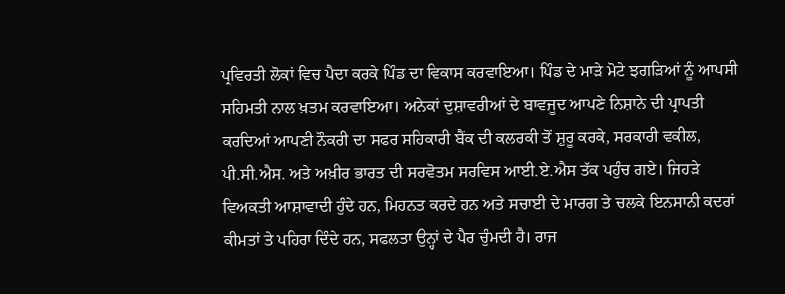ਪ੍ਰਵਿਰਤੀ ਲੋਕਾਂ ਵਿਚ ਪੈਦਾ ਕਰਕੇ ਪਿੰਡ ਦਾ ਵਿਕਾਸ ਕਰਵਾਇਆ। ਪਿੰਡ ਦੇ ਮਾੜੇ ਮੋਟੇ ਝਗੜਿਆਂ ਨੂੰ ਆਪਸੀ ਸਹਿਮਤੀ ਨਾਲ ਖ਼ਤਮ ਕਰਵਾਇਆ। ਅਨੇਕਾਂ ਦੁਸ਼ਾਵਰੀਆਂ ਦੇ ਬਾਵਜੂਦ ਆਪਣੇ ਨਿਸ਼ਾਨੇ ਦੀ ਪ੍ਰਾਪਤੀ ਕਰਦਿਆਂ ਆਪਣੀ ਨੌਕਰੀ ਦਾ ਸਫਰ ਸਹਿਕਾਰੀ ਬੈਂਕ ਦੀ ਕਲਰਕੀ ਤੋਂ ਸ਼ੁਰੂ ਕਰਕੇ, ਸਰਕਾਰੀ ਵਕੀਲ, ਪੀ.ਸੀ.ਐਸ. ਅਤੇ ਅਖ਼ੀਰ ਭਾਰਤ ਦੀ ਸਰਵੋਤਮ ਸਰਵਿਸ ਆਈ.ਏ.ਐਸ ਤੱਕ ਪਹੁੰਚ ਗਏ। ਜਿਹੜੇ ਵਿਅਕਤੀ ਆਸ਼ਾਵਾਦੀ ਹੁੰਦੇ ਹਨ, ਮਿਹਨਤ ਕਰਦੇ ਹਨ ਅਤੇ ਸਚਾਈ ਦੇ ਮਾਰਗ ਤੇ ਚਲਕੇ ਇਨਸਾਨੀ ਕਦਰਾਂ ਕੀਮਤਾਂ ਤੇ ਪਹਿਰਾ ਦਿੰਦੇ ਹਨ, ਸਫਲਤਾ ਉਨ੍ਹਾਂ ਦੇ ਪੈਰ ਚੁੰਮਦੀ ਹੈ। ਰਾਜ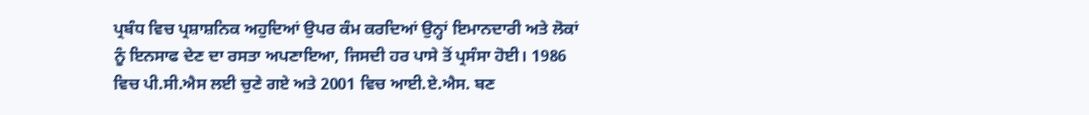ਪ੍ਰਬੰਧ ਵਿਚ ਪ੍ਰਸ਼ਾਸ਼ਨਿਕ ਅਹੁਦਿਆਂ ਉਪਰ ਕੰਮ ਕਰਦਿਆਂ ਉਨ੍ਹਾਂ ਇਮਾਨਦਾਰੀ ਅਤੇ ਲੋਕਾਂ ਨੂੰ ਇਨਸਾਫ ਦੇਣ ਦਾ ਰਸਤਾ ਅਪਣਾਇਆ, ਜਿਸਦੀ ਹਰ ਪਾਸੇ ਤੋਂ ਪ੍ਰਸੰਸਾ ਹੋਈ। 1986 ਵਿਚ ਪੀ.ਸੀ.ਐਸ ਲਈ ਚੁਣੇ ਗਏ ਅਤੇ 2001 ਵਿਚ ਆਈ.ਏ.ਐਸ. ਬਣ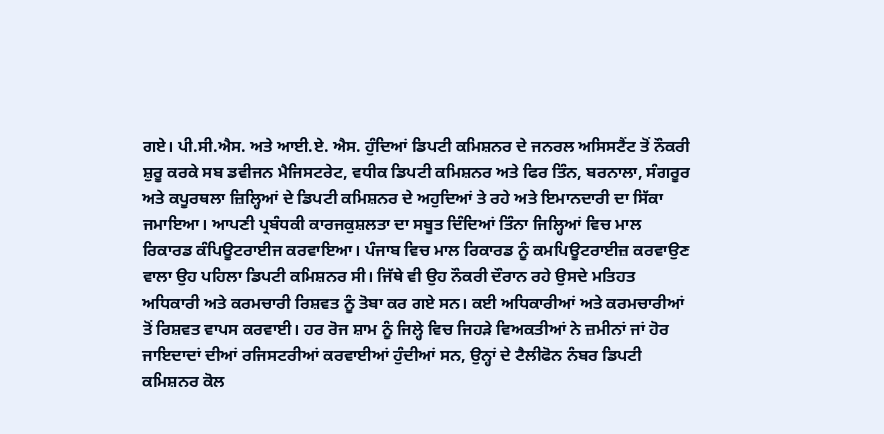ਗਏ। ਪੀ.ਸੀ.ਐਸ. ਅਤੇ ਆਈ.ਏ. ਐਸ. ਹੁੰਦਿਆਂ ਡਿਪਟੀ ਕਮਿਸ਼ਨਰ ਦੇ ਜਨਰਲ ਅਸਿਸਟੈਂਟ ਤੋਂ ਨੌਕਰੀ ਸ਼ੁਰੂ ਕਰਕੇ ਸਬ ਡਵੀਜਨ ਮੈਜਿਸਟਰੇਟ, ਵਧੀਕ ਡਿਪਟੀ ਕਮਿਸ਼ਨਰ ਅਤੇ ਫਿਰ ਤਿੰਨ, ਬਰਨਾਲਾ, ਸੰਗਰੂਰ ਅਤੇ ਕਪੂਰਥਲਾ ਜ਼ਿਲ੍ਹਿਆਂ ਦੇ ਡਿਪਟੀ ਕਮਿਸ਼ਨਰ ਦੇ ਅਹੁਦਿਆਂ ਤੇ ਰਹੇ ਅਤੇ ਇਮਾਨਦਾਰੀ ਦਾ ਸਿੱਕਾ ਜਮਾਇਆ। ਆਪਣੀ ਪ੍ਰਬੰਧਕੀ ਕਾਰਜਕੁਸ਼ਲਤਾ ਦਾ ਸਬੂਤ ਦਿੰਦਿਆਂ ਤਿੰਨਾ ਜਿਲ੍ਹਿਆਂ ਵਿਚ ਮਾਲ ਰਿਕਾਰਡ ਕੰਪਿਊਟਰਾਈਜ ਕਰਵਾਇਆ। ਪੰਜਾਬ ਵਿਚ ਮਾਲ ਰਿਕਾਰਡ ਨੂੰ ਕਮਪਿਊਟਰਾਈਜ਼ ਕਰਵਾਉਣ ਵਾਲਾ ਉਹ ਪਹਿਲਾ ਡਿਪਟੀ ਕਮਿਸ਼ਨਰ ਸੀ। ਜਿੱਥੇ ਵੀ ਉਹ ਨੌਕਰੀ ਦੌਰਾਨ ਰਹੇ ਉਸਦੇ ਮਤਿਹਤ ਅਧਿਕਾਰੀ ਅਤੇ ਕਰਮਚਾਰੀ ਰਿਸ਼ਵਤ ਨੂੰ ਤੋਬਾ ਕਰ ਗਏ ਸਨ। ਕਈ ਅਧਿਕਾਰੀਆਂ ਅਤੇ ਕਰਮਚਾਰੀਆਂ ਤੋਂ ਰਿਸ਼ਵਤ ਵਾਪਸ ਕਰਵਾਈ। ਹਰ ਰੋਜ ਸ਼ਾਮ ਨੂੰ ਜਿਲ੍ਹੇ ਵਿਚ ਜਿਹੜੇ ਵਿਅਕਤੀਆਂ ਨੇ ਜ਼ਮੀਨਾਂ ਜਾਂ ਹੋਰ ਜਾਇਦਾਦਾਂ ਦੀਆਂ ਰਜਿਸਟਰੀਆਂ ਕਰਵਾਈਆਂ ਹੁੰਦੀਆਂ ਸਨ, ਉਨ੍ਹਾਂ ਦੇ ਟੈਲੀਫੋਨ ਨੰਬਰ ਡਿਪਟੀ ਕਮਿਸ਼ਨਰ ਕੋਲ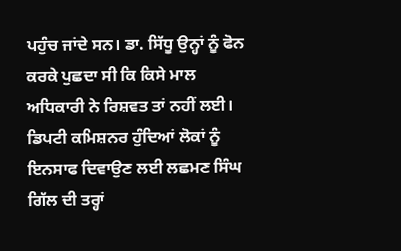ਪਹੁੰਚ ਜਾਂਦੇ ਸਨ। ਡਾ. ਸਿੱਧੂ ਉਨ੍ਹਾਂ ਨੂੰ ਫੋਨ ਕਰਕੇ ਪੁਛਦਾ ਸੀ ਕਿ ਕਿਸੇ ਮਾਲ ਅਧਿਕਾਰੀ ਨੇ ਰਿਸ਼ਵਤ ਤਾਂ ਨਹੀਂ ਲਈ। ਡਿਪਟੀ ਕਮਿਸ਼ਨਰ ਹੁੰਦਿਆਂ ਲੋਕਾਂ ਨੂੰ ਇਨਸਾਫ ਦਿਵਾਉਣ ਲਈ ਲਛਮਣ ਸਿੰਘ ਗਿੱਲ ਦੀ ਤਰ੍ਹਾਂ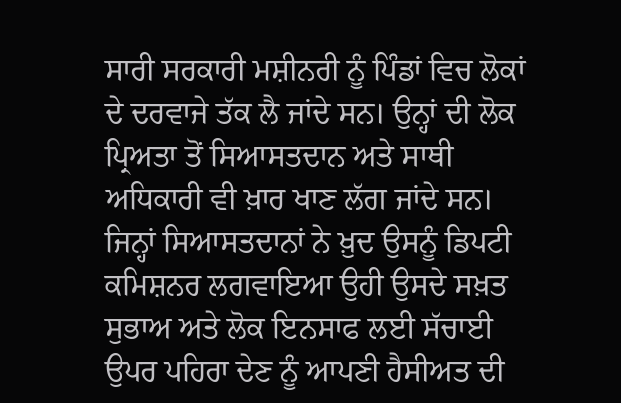ਸਾਰੀ ਸਰਕਾਰੀ ਮਸ਼ੀਨਰੀ ਨੂੰ ਪਿੰਡਾਂ ਵਿਚ ਲੋਕਾਂ ਦੇ ਦਰਵਾਜੇ ਤੱਕ ਲੈ ਜਾਂਦੇ ਸਨ। ਉਨ੍ਹਾਂ ਦੀ ਲੋਕ ਪ੍ਰਿਅਤਾ ਤੋਂ ਸਿਆਸਤਦਾਨ ਅਤੇ ਸਾਥੀ ਅਧਿਕਾਰੀ ਵੀ ਖ਼ਾਰ ਖਾਣ ਲੱਗ ਜਾਂਦੇ ਸਨ। ਜਿਨ੍ਹਾਂ ਸਿਆਸਤਦਾਨਾਂ ਨੇ ਖ਼ੁਦ ਉਸਨੂੰ ਡਿਪਟੀ ਕਮਿਸ਼ਨਰ ਲਗਵਾਇਆ ਉਹੀ ਉਸਦੇ ਸਖ਼ਤ ਸੁਭਾਅ ਅਤੇ ਲੋਕ ਇਨਸਾਫ ਲਈ ਸੱਚਾਈ ਉਪਰ ਪਹਿਰਾ ਦੇਣ ਨੂੰ ਆਪਣੀ ਹੈਸੀਅਤ ਦੀ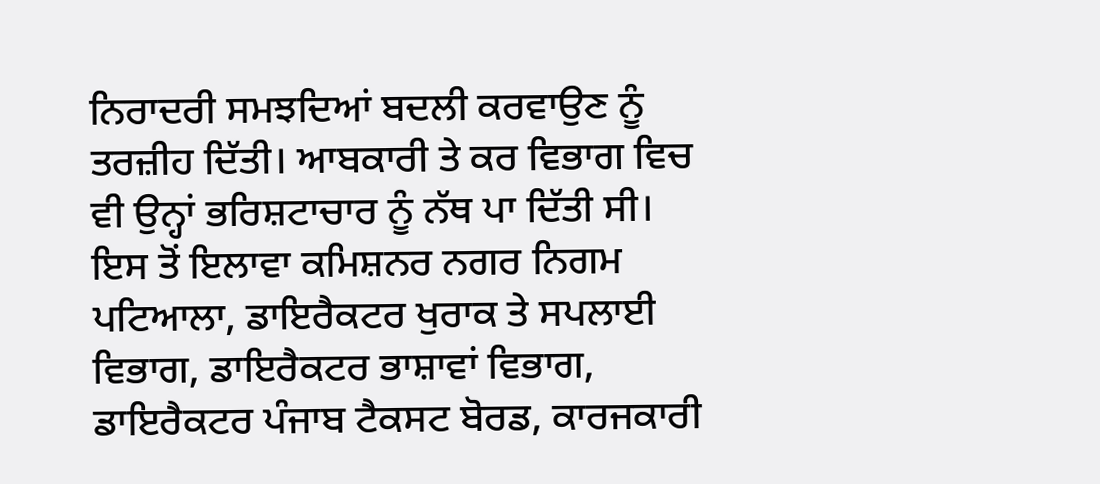ਨਿਰਾਦਰੀ ਸਮਝਦਿਆਂ ਬਦਲੀ ਕਰਵਾਉਣ ਨੂੰ ਤਰਜ਼ੀਹ ਦਿੱਤੀ। ਆਬਕਾਰੀ ਤੇ ਕਰ ਵਿਭਾਗ ਵਿਚ ਵੀ ਉਨ੍ਹਾਂ ਭਰਿਸ਼ਟਾਚਾਰ ਨੂੰ ਨੱਥ ਪਾ ਦਿੱਤੀ ਸੀ। ਇਸ ਤੋਂ ਇਲਾਵਾ ਕਮਿਸ਼ਨਰ ਨਗਰ ਨਿਗਮ ਪਟਿਆਲਾ, ਡਾਇਰੈਕਟਰ ਖੁਰਾਕ ਤੇ ਸਪਲਾਈ ਵਿਭਾਗ, ਡਾਇਰੈਕਟਰ ਭਾਸ਼ਾਵਾਂ ਵਿਭਾਗ, ਡਾਇਰੈਕਟਰ ਪੰਜਾਬ ਟੈਕਸਟ ਬੋਰਡ, ਕਾਰਜਕਾਰੀ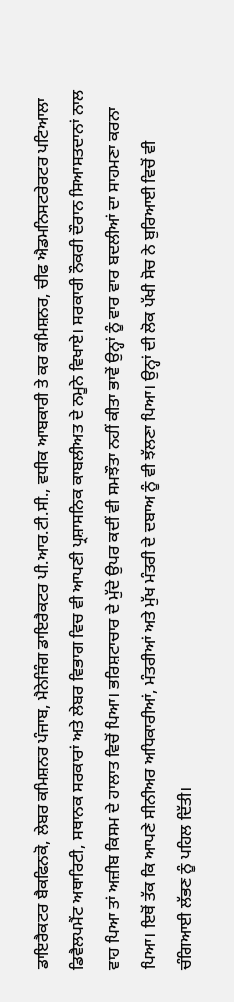ਡਾਇਰੈਕਟਰ ਬੈਕਫਿਨਕੋ, ਲੇਬਰ ਕਮਿਸ਼ਨਰ ਪੰਜਾਬ, ਮੈਨੇਜਿੰਗ ਡਾਇਰੈਕਟਰ ਪੀ.ਆਰ.ਟੀ.ਸੀ., ਵਧੀਕ ਆਬਕਾਰੀ ਤੇ ਕਰ ਕਮਿਸ਼ਨਰ, ਚੀਫ ਐਡਮਨਿਸਟਰੇਰਟਰ ਪਟਿਆਲਾ ਡਿਵੈਲਪਮੈਂਟ ਅਥਾਰਿਟੀ, ਸਥਾਨਕ ਸਰਕਾਰਾਂ ਅਤੇ ਲੇਬਰ ਵਿਭਾਗ ਵਿਚ ਵੀ ਆਪਣੀ ਪ੍ਰਸ਼ਾਸਨਿਕ ਕਾਬਲੀਅਤ ਦੇ ਨਮੂਨੇ ਵਿਖਾਏ। ਸਰਕਾਰੀ ਨੌਕਰੀ ਦੌਰਾਨ ਸਿਆਸਤਦਾਨਾਂ ਨਾਲ ਵਾਹ ਪਿਆ ਤਾਂ ਅਜ਼ੀਬ ਕਿਸਮ ਦੇ ਹਾਲਾਤ ਵਿਚੋਂ ਪਿਆ। ਭਰਿਸ਼ਟਾਚਾਰ ਦੇ ਮੁੱਦੇ ਉਪਰ ਕਦੀਂ ਵੀ ਸਮਝੌਤਾ ਨਹੀਂ ਕੀਤਾ ਭਾਵੇਂ ਉਨ੍ਹਾਂ ਨੂੰ ਵਾਰ ਵਾਰ ਬਦਲੀਆਂ ਦਾ ਸਾਹਮਣਾ ਕਰਨਾ ਪਿਆ। ਇਥੋਂ ਤੱਕ ਕਿ ਆਪਣੇ ਸੀਨੀਅਰ ਅਧਿਕਾਰੀਆਂ, ਮੰਤਰੀਆਂ ਅਤੇ ਮੁੱਖ ਮੰਤਰੀ ਦੇ ਦਬਾਅ ਨੂੰ ਵੀ ਝੱਲਣਾ ਪਿਆ। ਉਨ੍ਹਾਂ ਦੀ ਲੋਕ ਪੱਖੀ ਸੋਚ ਨੇ ਬੁਰਿਆਈ ਵਿਚੋਂ ਵੀ ਚੰਗਿਆਈ ਲੱਭਣ ਨੂੰ ਪਹਿਲ ਦਿੱਤੀ।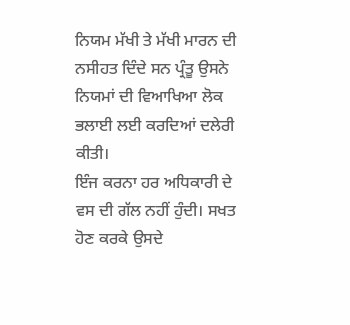ਨਿਯਮ ਮੱਖੀ ਤੇ ਮੱਖੀ ਮਾਰਨ ਦੀ ਨਸੀਹਤ ਦਿੰਦੇ ਸਨ ਪ੍ਰੰਤੂ ਉਸਨੇ ਨਿਯਮਾਂ ਦੀ ਵਿਆਖਿਆ ਲੋਕ ਭਲਾਈ ਲਈ ਕਰਦਿਆਂ ਦਲੇਰੀ ਕੀਤੀ।
ਇੰਜ ਕਰਨਾ ਹਰ ਅਧਿਕਾਰੀ ਦੇ ਵਸ ਦੀ ਗੱਲ ਨਹੀਂ ਹੁੰਦੀ। ਸਖਤ ਹੋਣ ਕਰਕੇ ਉਸਦੇ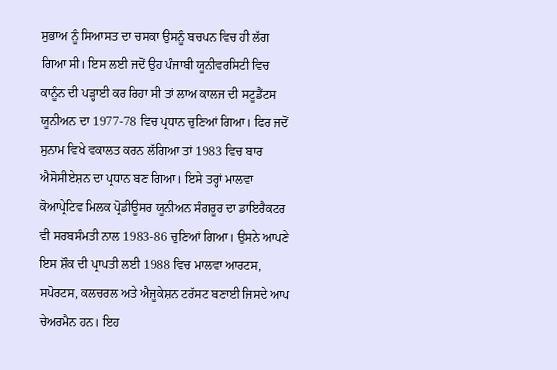ਸੁਭਾਅ ਨੂੰ ਸਿਆਸਤ ਦਾ ਚਸਕਾ ਉਸਨੂੰ ਬਚਪਨ ਵਿਚ ਹੀ ਲੱਗ ਗਿਆ ਸੀ। ਇਸ ਲਈ ਜਦੋਂ ਉਹ ਪੰਜਾਬੀ ਯੂਨੀਵਰਸਿਟੀ ਵਿਚ ਕਾਨੂੰਨ ਦੀ ਪੜ੍ਹਾਈ ਕਰ ਰਿਹਾ ਸੀ ਤਾਂ ਲਾਅ ਕਾਲਜ ਦੀ ਸਟੂਡੈਂਟਸ ਯੂਨੀਅਨ ਦਾ 1977-78 ਵਿਚ ਪ੍ਰਧਾਨ ਚੁਣਿਆਂ ਗਿਆ। ਫਿਰ ਜਦੋਂ ਸੁਨਾਮ ਵਿਖੇ ਵਕਾਲਤ ਕਰਨ ਲੱਗਿਆ ਤਾਂ 1983 ਵਿਚ ਬਾਰ ਐਸੋਸੀਏਸ਼ਨ ਦਾ ਪ੍ਰਧਾਨ ਬਣ ਗਿਆ। ਇਸੇ ਤਰ੍ਹਾਂ ਮਾਲਵਾ ਕੋਆਪ੍ਰੇਟਿਵ ਮਿਲਕ ਪ੍ਰੋਡੀਊਸਰ ਯੂਨੀਅਨ ਸੰਗਰੂਰ ਦਾ ਡਾਇਰੈਕਟਰ ਵੀ ਸਰਬਸੰਮਤੀ ਨਾਲ 1983-86 ਚੁਣਿਆਂ ਗਿਆ। ਉਸਨੇ ਆਪਣੇ ਇਸ ਸ਼ੌਕ ਦੀ ਪ੍ਰਾਪਤੀ ਲਈ 1988 ਵਿਚ ਮਾਲਵਾ ਆਰਟਸ, ਸਪੋਰਟਸ, ਕਲਚਰਲ ਅਤੇ ਐਜੂਕੇਸ਼ਨ ਟਰੱਸਟ ਬਣਾਈ ਜਿਸਦੇ ਆਪ ਚੇਅਰਮੈਨ ਹਨ। ਇਹ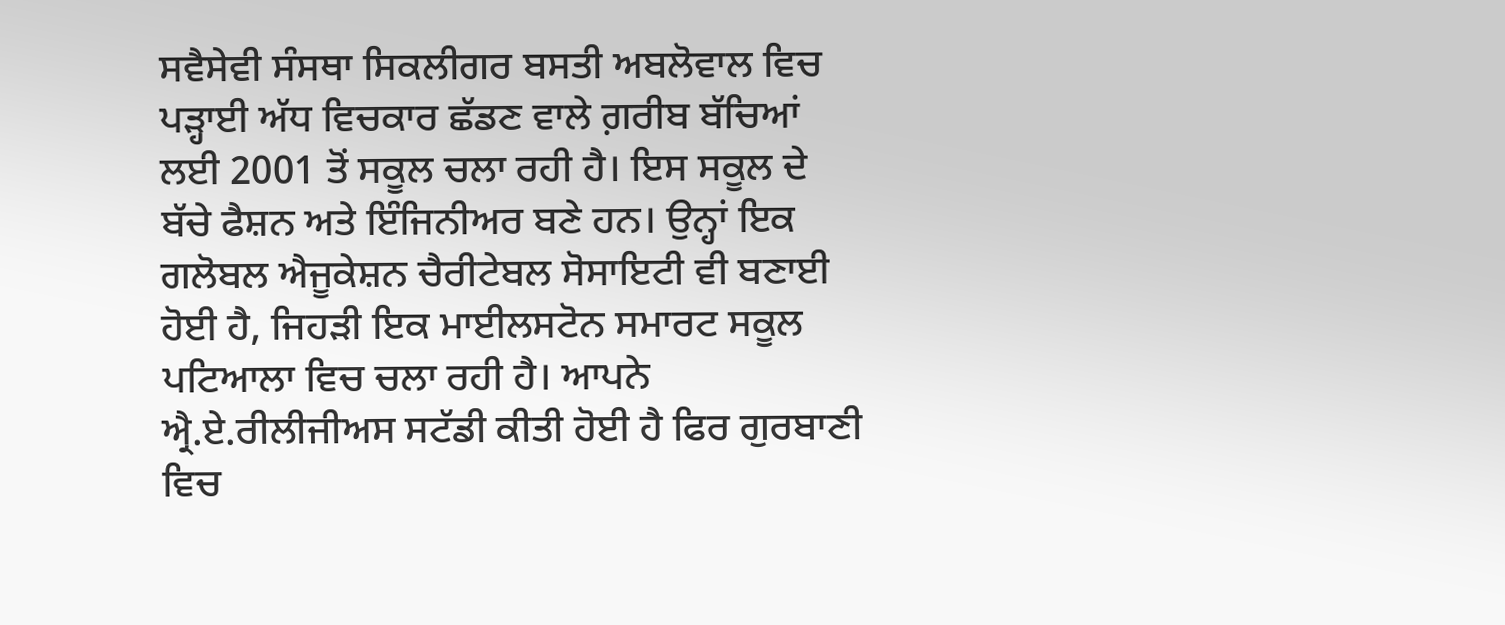ਸਵੈਸੇਵੀ ਸੰਸਥਾ ਸਿਕਲੀਗਰ ਬਸਤੀ ਅਬਲੋਵਾਲ ਵਿਚ ਪੜ੍ਹਾਈ ਅੱਧ ਵਿਚਕਾਰ ਛੱਡਣ ਵਾਲੇ ਗ਼ਰੀਬ ਬੱਚਿਆਂ ਲਈ 2001 ਤੋਂ ਸਕੂਲ ਚਲਾ ਰਹੀ ਹੈ। ਇਸ ਸਕੂਲ ਦੇ ਬੱਚੇ ਫੈਸ਼ਨ ਅਤੇ ਇੰਜਿਨੀਅਰ ਬਣੇ ਹਨ। ਉਨ੍ਹਾਂ ਇਕ ਗਲੋਬਲ ਐਜੂਕੇਸ਼ਨ ਚੈਰੀਟੇਬਲ ਸੋਸਾਇਟੀ ਵੀ ਬਣਾਈ ਹੋਈ ਹੈ, ਜਿਹੜੀ ਇਕ ਮਾਈਲਸਟੋਨ ਸਮਾਰਟ ਸਕੂਲ ਪਟਿਆਲਾ ਵਿਚ ਚਲਾ ਰਹੀ ਹੈ। ਆਪਨੇ ਐ੍ਰ.ਏ.ਰੀਲੀਜੀਅਸ ਸਟੱਡੀ ਕੀਤੀ ਹੋਈ ਹੈ ਫਿਰ ਗੁਰਬਾਣੀ ਵਿਚ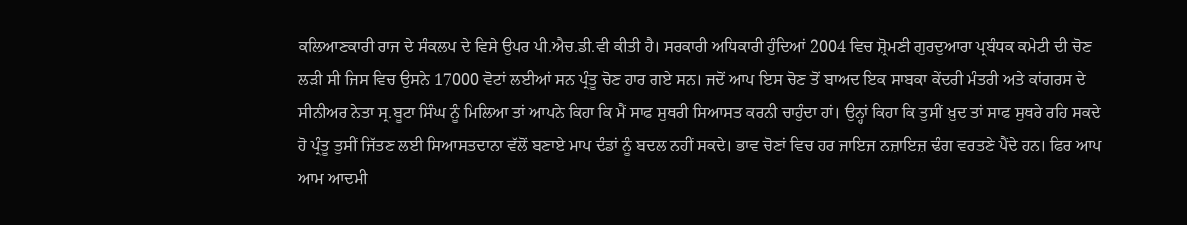ਕਲਿਆਣਕਾਰੀ ਰਾਜ ਦੇ ਸੰਕਲਪ ਦੇ ਵਿਸੇ ਉਪਰ ਪੀ.ਐਚ.ਡੀ.ਵੀ ਕੀਤੀ ਹੈ। ਸਰਕਾਰੀ ਅਧਿਕਾਰੀ ਹੁੰਦਿਆਂ 2004 ਵਿਚ ਸ਼੍ਰੋਮਣੀ ਗੁਰਦੁਆਰਾ ਪ੍ਰਬੰਧਕ ਕਮੇਟੀ ਦੀ ਚੋਣ ਲੜੀ ਸੀ ਜਿਸ ਵਿਚ ਉਸਨੇ 17000 ਵੋਟਾਂ ਲਈਆਂ ਸਨ ਪ੍ਰੰਤੂ ਚੋਣ ਹਾਰ ਗਏ ਸਨ। ਜਦੋਂ ਆਪ ਇਸ ਚੋਣ ਤੋਂ ਬਾਅਦ ਇਕ ਸਾਬਕਾ ਕੇਂਦਰੀ ਮੰਤਰੀ ਅਤੇ ਕਾਂਗਰਸ ਦੇ ਸੀਨੀਅਰ ਨੇਤਾ ਸ੍ਰ.ਬੂਟਾ ਸਿੰਘ ਨੂੰ ਮਿਲਿਆ ਤਾਂ ਆਪਨੇ ਕਿਹਾ ਕਿ ਮੈਂ ਸਾਫ ਸੁਥਰੀ ਸਿਆਸਤ ਕਰਨੀ ਚਾਹੁੰਦਾ ਹਾਂ। ਉਨ੍ਹਾਂ ਕਿਹਾ ਕਿ ਤੁਸੀਂ ਖ਼ੁਦ ਤਾਂ ਸਾਫ ਸੁਥਰੇ ਰਹਿ ਸਕਦੇ ਹੋ ਪ੍ਰੰਤੂ ਤੁਸੀਂ ਜਿੱਤਣ ਲਈ ਸਿਆਸਤਦਾਨਾ ਵੱਲੋਂ ਬਣਾਏ ਮਾਪ ਦੰਡਾਂ ਨੂੰ ਬਦਲ ਨਹੀਂ ਸਕਦੇ। ਭਾਵ ਚੋਣਾਂ ਵਿਚ ਹਰ ਜਾਇਜ ਨਜ਼ਾਇਜ਼ ਢੰਗ ਵਰਤਣੇ ਪੈਂਦੇ ਹਨ। ਫਿਰ ਆਪ ਆਮ ਆਦਮੀ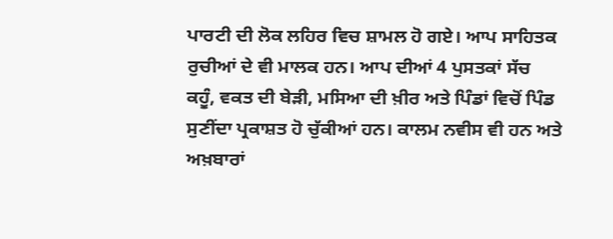ਪਾਰਟੀ ਦੀ ਲੋਕ ਲਹਿਰ ਵਿਚ ਸ਼ਾਮਲ ਹੋ ਗਏ। ਆਪ ਸਾਹਿਤਕ ਰੁਚੀਆਂ ਦੇ ਵੀ ਮਾਲਕ ਹਨ। ਆਪ ਦੀਆਂ 4 ਪੁਸਤਕਾਂ ਸੱਚ ਕਹੂੰ, ਵਕਤ ਦੀ ਬੇੜੀ, ਮਸਿਆ ਦੀ ਖ਼ੀਰ ਅਤੇ ਪਿੰਡਾਂ ਵਿਚੋਂ ਪਿੰਡ ਸੁਣੀਂਦਾ ਪ੍ਰਕਾਸ਼ਤ ਹੋ ਚੁੱਕੀਆਂ ਹਨ। ਕਾਲਮ ਨਵੀਸ ਵੀ ਹਨ ਅਤੇ ਅਖ਼ਬਾਰਾਂ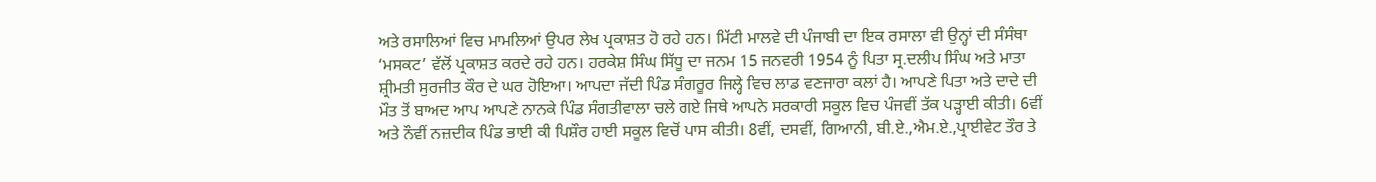ਅਤੇ ਰਸਾਲਿਆਂ ਵਿਚ ਮਾਮਲਿਆਂ ਉਪਰ ਲੇਖ ਪ੍ਰਕਾਸ਼ਤ ਹੋ ਰਹੇ ਹਨ। ਮਿੱਟੀ ਮਾਲਵੇ ਦੀ ਪੰਜਾਬੀ ਦਾ ਇਕ ਰਸਾਲਾ ਵੀ ਉਨ੍ਹਾਂ ਦੀ ਸੰਸੰਥਾ ‘ਮਸਕਟ’ ਵੱਲੋਂ ਪ੍ਰਕਾਸ਼ਤ ਕਰਦੇ ਰਹੇ ਹਨ। ਹਰਕੇਸ਼ ਸਿੰਘ ਸਿੱਧੂ ਦਾ ਜਨਮ 15 ਜਨਵਰੀ 1954 ਨੂੰ ਪਿਤਾ ਸ੍ਰ.ਦਲੀਪ ਸਿੰਘ ਅਤੇ ਮਾਤਾ ਸ਼੍ਰੀਮਤੀ ਸੁਰਜੀਤ ਕੌਰ ਦੇ ਘਰ ਹੋਇਆ। ਆਪਦਾ ਜੱਦੀ ਪਿੰਡ ਸੰਗਰੂਰ ਜਿਲ੍ਹੇ ਵਿਚ ਲਾਡ ਵਣਜਾਰਾ ਕਲਾਂ ਹੈ। ਆਪਣੇ ਪਿਤਾ ਅਤੇ ਦਾਦੇ ਦੀ ਮੌਤ ਤੋਂ ਬਾਅਦ ਆਪ ਆਪਣੇ ਨਾਨਕੇ ਪਿੰਡ ਸੰਗਤੀਵਾਲਾ ਚਲੇ ਗਏ ਜਿਥੇ ਆਪਨੇ ਸਰਕਾਰੀ ਸਕੂਲ ਵਿਚ ਪੰਜਵੀਂ ਤੱਕ ਪੜ੍ਹਾਈ ਕੀਤੀ। 6ਵੀਂ ਅਤੇ ਨੌਵੀਂ ਨਜ਼ਦੀਕ ਪਿੰਡ ਭਾਈ ਕੀ ਪਿਸ਼ੌਰ ਹਾਈ ਸਕੂਲ ਵਿਚੋਂ ਪਾਸ ਕੀਤੀ। 8ਵੀਂ, ਦਸਵੀਂ, ਗਿਆਨੀ, ਬੀ.ਏ.,ਐਮ.ਏ.,ਪ੍ਰਾਈਵੇਟ ਤੌਰ ਤੇ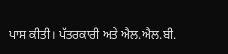ਪਾਸ ਕੀਤੀ। ਪੱਤਰਕਾਰੀ ਅਤੇ ਐਲ.ਐਲ.ਬੀ.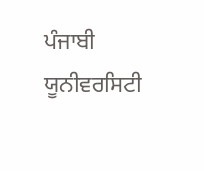ਪੰਜਾਬੀ ਯੂਨੀਵਰਸਿਟੀ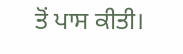ਤੋਂ ਪਾਸ ਕੀਤੀ।